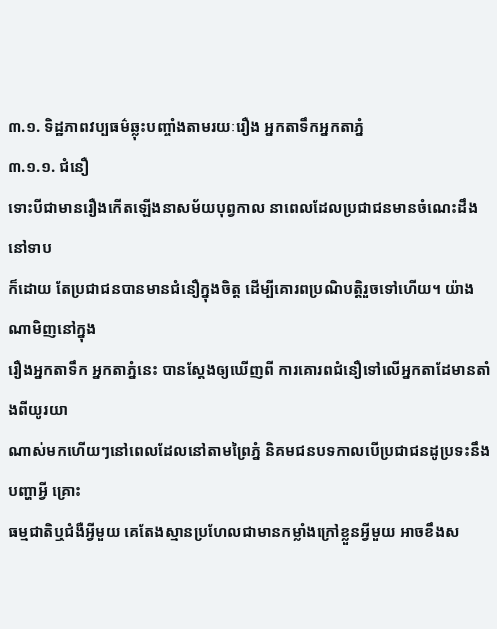៣.១. ទិដ្ឋភាពវប្បធម៌ឆ្លុះបញ្ចាំងតាមរយៈរឿង អ្នកតាទឹកអ្នកតាភ្នំ
៣.១.១. ជំនឿ
ទោះបីជាមានរឿងកើតឡើងនាសម័យបុព្វកាល នាពេលដែលប្រជាជនមានចំណេះដឹងនៅទាប
ក៏ដោយ តែប្រជាជនបានមានជំនឿក្នុងចិត្ត ដើម្បីគោរពប្រណិបត្តិរួចទៅហើយ។ យ៉ាងណាមិញនៅក្នុង
រឿងអ្នកតាទឹក អ្នកតាភ្នំនេះ បានស្តែងឲ្យឃើញពី ការគោរពជំនឿទៅលើអ្នកតាដែមានតាំងពីយូរយា
ណាស់មកហើយៗនៅពេលដែលនៅតាមព្រៃភ្នំ និគមជនបទកាលបើប្រជាជនដូប្រទះនឹងបញ្ហាអ្វី គ្រោះ
ធម្មជាតិឬជំងឺអ្វីមួយ គេតែងស្មានប្រហែលជាមានកម្លាំងក្រៅខ្លួនអ្វីមួយ អាចខឹងស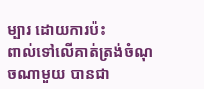ម្បារ ដោយការប៉ះ
ពាល់ទៅលើគាត់ត្រង់ចំណុចណាមួយ បានជា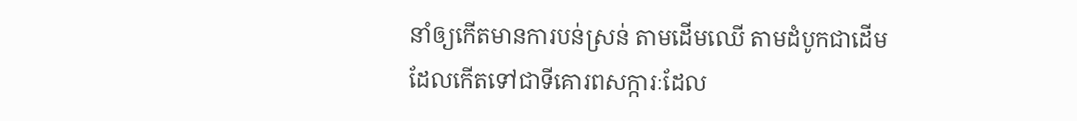នាំឲ្យកើតមានការបន់ស្រន់ តាមដើមឈើ តាមដំបូកជាដើម
ដែលកើតទៅជាទីគោរពសក្ការៈដែល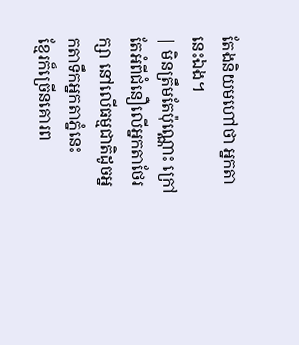តែងនិយមហៅថា អ្នកតានេះឯង។
| មិនត្រឹមតែប៉ុណ្ណោះ ក្រៅតែអំពីជំនឿលើអ្នកតាថែរក្សា នៅលើធម្មជាតិដូចអ្នកតាទឹកអ្នកតាភ្នំនេះ
ខ្មែរក៏ច្រើនគោរព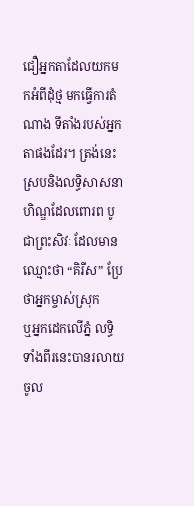ជឿអ្នកតាដែលយកមកអំពីដុំថ្ម មកធ្វើការតំណាង ទីតាំងរបស់អ្នកតាផងដែរ។ ត្រង់នេះ
ស្របនិងលទ្ធិសាសនាហិណ្ឌដែលពោរព បូជាព្រះសិវៈ ដែលមានឈ្មោះថា “គិរីស” ប្រែថាអ្នកម្ចាស់ស្រុក
ឬអ្នកដេកលើភ្នំ លទ្ធិទាំងពីរនេះបានរលាយចូល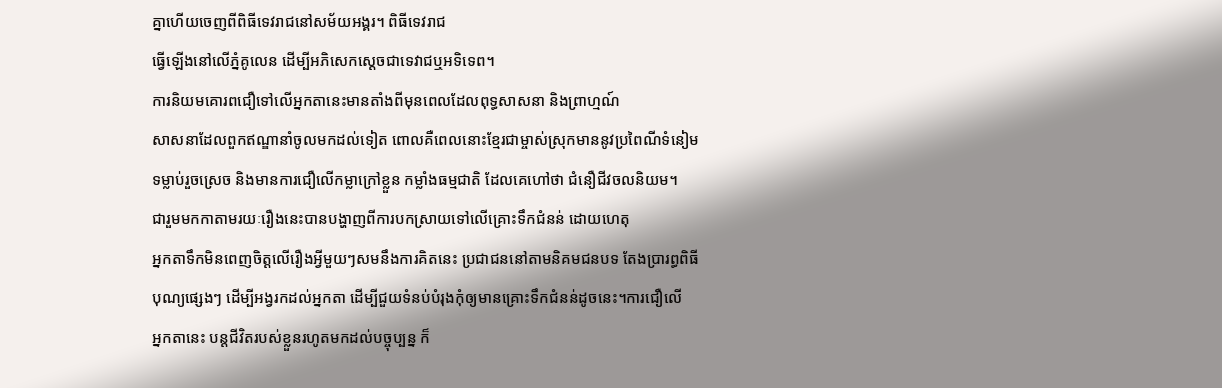គ្នាហើយចេញពីពិធីទេវរាជនៅសម័យអង្គរ។ ពិធីទេវរាជ
ធ្វើឡើងនៅលើភ្នំគូលេន ដើម្បីអភិសេកស្តេចជាទេវាជឬអទិទេព។
ការនិយមគោរពជឿទៅលើអ្នកតានេះមានតាំងពីមុនពេលដែលពុទ្ធសាសនា និងព្រាហ្មណ៍
សាសនាដែលពួកឥណ្ឌានាំចូលមកដល់ទៀត ពោលគឺពេលនោះខ្មែរជាម្ចាស់ស្រុកមាននូវប្រពៃណីទំនៀម
ទម្លាប់រួចស្រេច និងមានការជឿលើកម្លាក្រៅខ្លួន កម្លាំងធម្មជាតិ ដែលគេហៅថា ជំនឿជីវចលនិយម។
ជារួមមកកាតាមរយៈរឿងនេះបានបង្ហាញពីការបកស្រាយទៅលើគ្រោះទឹកជំនន់ ដោយហេតុ
អ្នកតាទឹកមិនពេញចិត្តលើរឿងអ្វីមួយៗសមនឹងការគិតនេះ ប្រជាជននៅតាមនិគមជនបទ តែងប្រារព្ធពិធី
បុណ្យផ្សេងៗ ដើម្បីអង្វរកដល់អ្នកតា ដើម្បីជួយទំនប់បំរុងកុំឲ្យមានគ្រោះទឹកជំនន់ដូចនេះ។ការជឿលើ
អ្នកតានេះ បន្តជីវិតរបស់ខ្លួនរហូតមកដល់បច្ចុប្បន្ន ក៏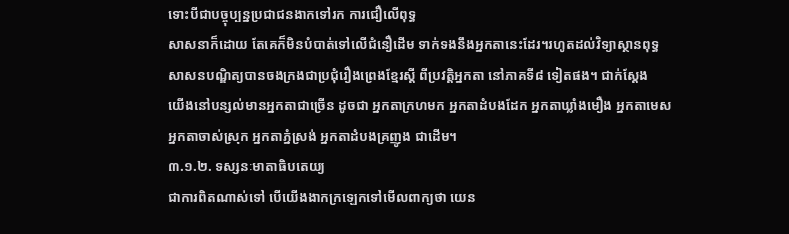ទោះបីជាបច្ចុប្បន្នប្រជាជនងាកទៅរក ការជឿលើពុទ្ធ
សាសនាក៏ដោយ តែគេក៏មិនបំបាត់ទៅលើជំនឿដើម ទាក់ទងនឹងអ្នកតានេះដែរ។រហូតដល់វិទ្យាស្ថានពុទ្ធ
សាសនបណ្ឌិត្យបានចងក្រងជាប្រជុំរឿងព្រេងខ្មែរស្ដី ពីប្រវត្តិអ្នកតា នៅភាគទី៨ ទៀតផង។ ជាក់ស្តែង
យើងនៅបន្សល់មានអ្នកតាជាច្រើន ដូចជា អ្នកតាក្រហមក អ្នកតាដំបងដែក អ្នកតាឃ្លាំងមឿង អ្នកតាមេស
អ្នកតាចាស់ស្រុក អ្នកតាភ្នំស្រង់ អ្នកតាដំបងគ្រញូង ជាដើម។
៣.១.២. ទស្សនៈមាតាធិបតេយ្យ
ជាការពិតណាស់ទៅ បើយើងងាកក្រឡេកទៅមើលពាក្យថា យេន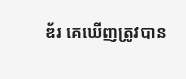ឌ័រ គេឃើញត្រូវបាន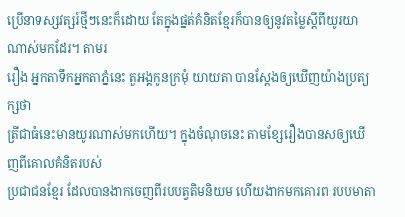ប្រើនាទស្សវត្សរ៍ថ្មីៗនេះក៏ដោយ តែក្នុងផ្នត់គំនិតខ្មែរក៏បានឲ្យនូវតម្លៃស្តីពីយូរយាណាស់មកដែរ។ តាមរ
រឿង អ្នកតាទឹកអ្នកតាភ្នំនេះ តួអង្គកូនក្រមុំ យាយតា បានស្តែងឲ្យឃើញយ៉ាងប្រត្យក្សថា
ត្រីជាធំនេះមានយូរណាស់មកហើយ។ ក្នុងចំណុចនេះ តាមខ្សែរឿងបានសឲ្យឃើញពីគោលគំនិតរបស់
ប្រជាជនខ្មែរ ដែលបានងាកចេញពីរបបត្វតិមនិយម ហើយងាកមកគោរព របបមាតា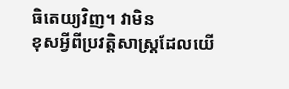ធិតេយ្យវិញ។ វាមិន
ខុសអ្វីពីប្រវត្តិសាស្ត្រដែលយើ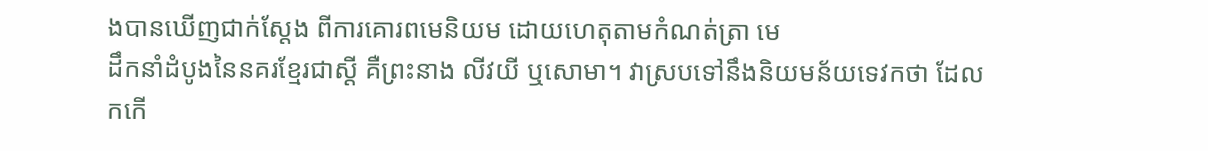ងបានឃើញជាក់ស្តែង ពីការគោរពមេនិយម ដោយហេតុតាមកំណត់ត្រា មេ
ដឹកនាំដំបូងនៃនគរខ្មែរជាស្ដី គឺព្រះនាង លីវយី ឬសោមា។ វាស្របទៅនឹងនិយមន័យទេវកថា ដែលកកើ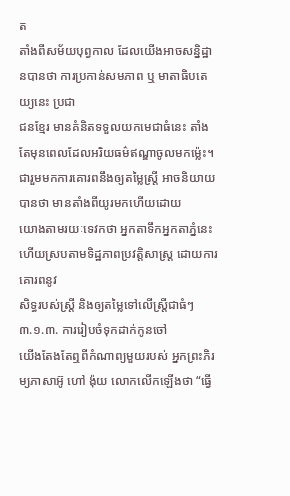ត
តាំងពីសម័យបុព្វកាល ដែលយើងអាចសន្និដ្ឋានបានថា ការប្រកាន់សមភាព ឬ មាតាធិបតេយ្យនេះ ប្រជា
ជនខ្មែរ មានគំនិតទទួលយកមេជាធំនេះ តាំងតែមុនពេលដែលអរិយធម៌ឥណ្ឌាចូលមកម្ល៉េះ។
ជារួមមកការគោរពនឹងឲ្យតម្លៃស្ត្រី អាចនិយាយបានថា មានតាំងពីយូរមកហើយដោយ
យោងតាមរយៈទេវកថា អ្នកតាទឹកអ្នកតាភ្នំនេះ ហើយស្របតាមទិដ្ឋភាពប្រវត្តិសាស្ត្រ ដោយការគោរពនូវ
សិទ្ធរបស់ស្ត្រី និងឲ្យតម្លៃទៅលើស្ត្រីជាធំៗ
៣.១.៣. ការរៀបចំទុកដាក់កូនចៅ
យើងតែងតែឮពីកំណាព្យមួយរបស់ អ្នកព្រះភិរម្យភាសាអ៊ូ ហៅ ង៉ុយ លោកលើកឡើងថា “ធ្វើ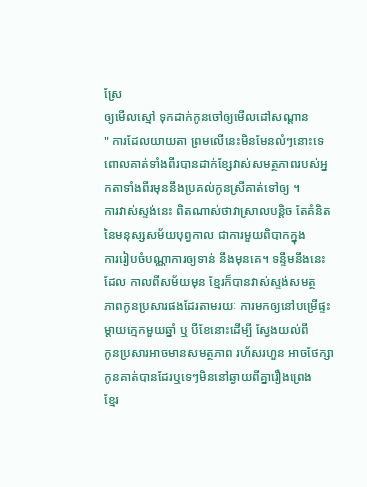ស្រែ
ឲ្យមើលស្មៅ ទុកដាក់កូនចៅឲ្យមើលដៅសណ្ដាន
" ការដែលយាយតា ព្រមលើនេះមិនមែនលំៗនោះទេ
ពោលគាត់ទាំងពីរបានដាក់ខ្សែវាស់សមត្ថភាពរបស់អ្នកតាទាំងពីរមុននឹងប្រគល់កូនស្រីគាត់ទៅឲ្យ ។
ការវាស់ស្ទង់នេះ ពិតណាស់ថាវាស្រាលបន្តិច តែគំនិតនៃមនុស្សសម័យបុព្វកាល ជាការមួយពិបាកក្នុង
ការរៀបចំបណ្ណាការឲ្យទាន់ នឹងមុនគេ។ ទន្ទឹមនឹងនេះដែល កាលពីសម័យមុន ខ្មែរក៏បានវាស់ស្ទង់សមត្ថ
ភាពកូនប្រសារផងដែរតាមរយៈ ការមកឲ្យនៅបម្រើផ្ទះម្តាយក្មេកមួយឆ្នាំ ឬ បីខែនោះដើម្បី ស្វែងយល់ពី
កូនប្រសារអាចមានសមត្ថភាព រហ័សរហួន អាចថែក្សាកូនគាត់បានដែរឬទេៗមិននៅឆ្ងាយពីគ្នារឿងព្រេង
ខ្មែរ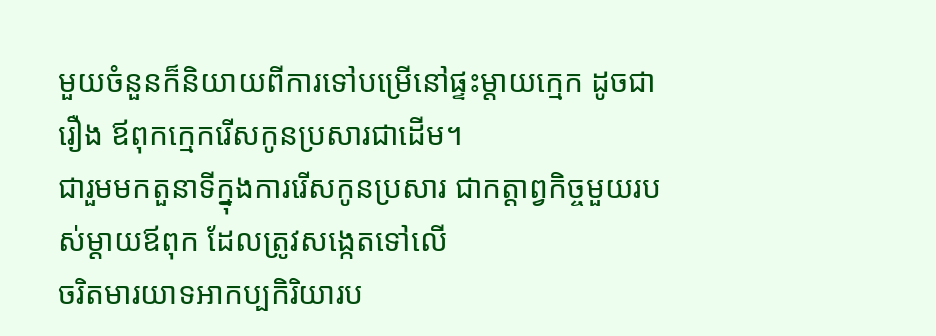មួយចំនួនក៏និយាយពីការទៅបម្រើនៅផ្ទះម្តាយក្មេក ដូចជារឿង ឪពុកក្មេករើសកូនប្រសារជាដើម។
ជារួមមកតួនាទីក្នុងការរើសកូនប្រសារ ជាកត្តាព្វកិច្ចមួយរបស់ម្តាយឪពុក ដែលត្រូវសង្កេតទៅលើ
ចរិតមារយាទអាកប្បកិរិយារប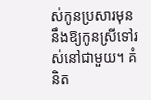ស់កូនប្រសារមុននឹងឱ្យកូនស្រីទៅរស់នៅជាមួយ។ គំនិត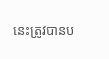នេះត្រូវបានប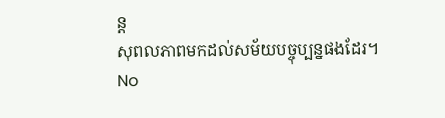ន្ត
សុពលភាពមកដល់សម័យបច្ចុប្បន្នផងដែរ។
No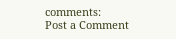comments:
Post a Comment